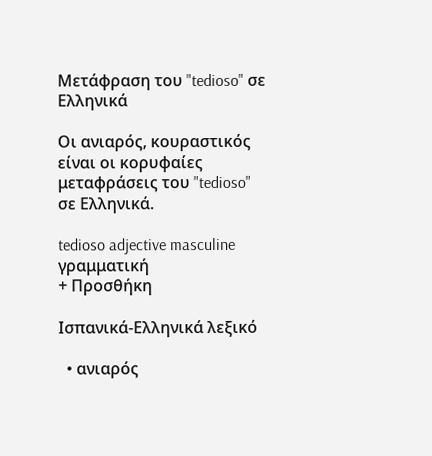Μετάφραση του "tedioso" σε Ελληνικά

Οι ανιαρός, κουραστικός είναι οι κορυφαίες μεταφράσεις του "tedioso" σε Ελληνικά.

tedioso adjective masculine γραμματική
+ Προσθήκη

Ισπανικά-Ελληνικά λεξικό

  • ανιαρός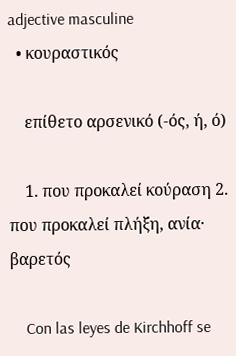adjective masculine
  • κουραστικός

    επίθετο αρσενικό (-ός, ή, ό)

    1. που προκαλεί κούραση 2. που προκαλεί πλήξη, ανία· βαρετός

    Con las leyes de Kirchhoff se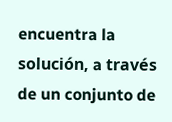encuentra la solución, a través de un conjunto de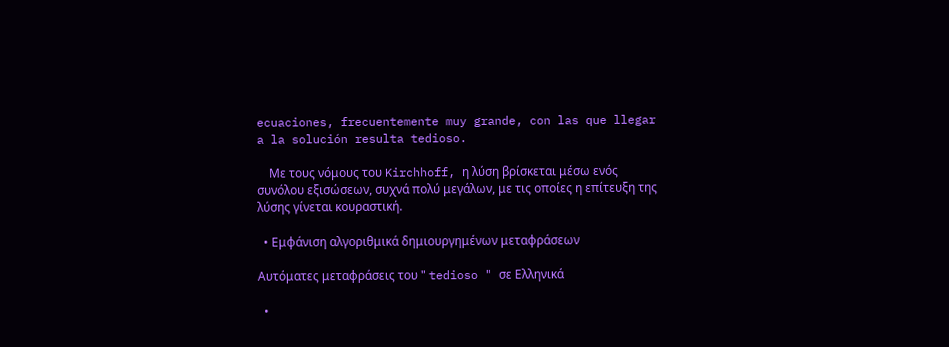ecuaciones, frecuentemente muy grande, con las que llegar a la solución resulta tedioso.

    Με τους νόμους του Kirchhoff, η λύση βρίσκεται μέσω ενός συνόλου εξισώσεων, συχνά πολύ μεγάλων, με τις οποίες η επίτευξη της λύσης γίνεται κουραστική.

  • Εμφάνιση αλγοριθμικά δημιουργημένων μεταφράσεων

Αυτόματες μεταφράσεις του " tedioso " σε Ελληνικά

  •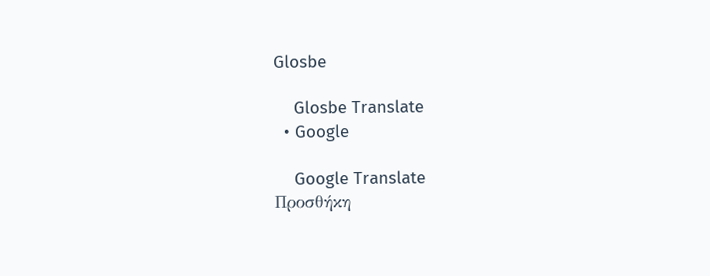Glosbe

    Glosbe Translate
  • Google

    Google Translate
Προσθήκη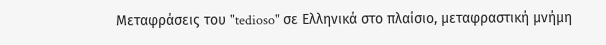Μεταφράσεις του "tedioso" σε Ελληνικά στο πλαίσιο, μεταφραστική μνήμη